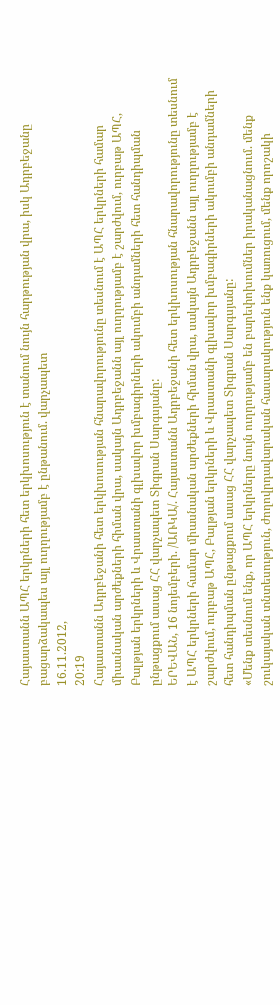Հայաստանն ԱՊՀ երկրների հետ երկխոսություն է տանում նույն հարթության վրա, իսկ Ադրբեջանը բացարձակապես այլ ուղղությամբ է ընթանում. վարչապետ
16.11.2012,
20:19
Հայաստանն Ադրբեջանի հետ երկխոսության հնարավորությունը տեսնում է ԱՊՀ երկրների համար միասնական արժեքների հիման վրա, սակայն Ադրբեջանն այլ ուղղությամբ է շարժվում, ուրբաթ ԱՊՀ, Բալթյան երկրների և Վրաստանի գլխավոր խմբագիրների ակումբի անդամների հետ հանդիպման ընթացքում ասաց ՀՀ վարչապետ Տիգրան Սարգսյանը:
ԵՐԵՎԱՆ, 16 նոյեմբերի. /ԱՌԿԱ/. Հայաստանն Ադրբեջանի հետ երկխոսության հնարավորությունը տեսնում է ԱՊՀ երկրների համար միասնական արժեքների հիման վրա, սակայն Ադրբեջանն այլ ուղղությամբ է շարժվում, ուրբաթ ԱՊՀ, Բալթյան երկրների և Վրաստանի գլխավոր խմբագիրների ակումբի անդամների հետ հանդիպման ընթացքում ասաց ՀՀ վարչապետ Տիգրան Սարգսյանը:
«Մենք տեսնում ենք, որ ԱՊՀ երկրները նույն ուղղությամբ են բարեփոխումներ իրականացնում. մենք շուկայական տնտեսություն, ժողովրդավարական հասարակություն ենք կառուցում, մենք որոշակի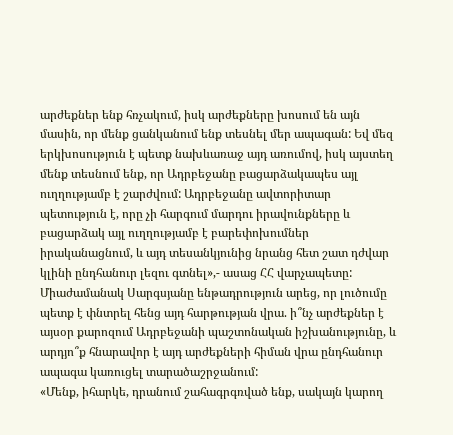արժեքներ ենք հռչակում, իսկ արժեքները խոսում են այն մասին, որ մենք ցանկանում ենք տեսնել մեր ապագան: Եվ մեզ երկխոսություն է պետք նախևառաջ այդ առումով, իսկ այստեղ մենք տեսնում ենք, որ Ադրբեջանը բացարձակապես այլ ուղղությամբ է շարժվում: Ադրբեջանը ավտորիտար պետություն է, որը չի հարգում մարդու իրավունքները և բացարձակ այլ ուղղությամբ է բարեփոխումներ իրականացնում, և այդ տեսանկյունից նրանց հետ շատ դժվար կլինի ընդհանուր լեզու գտնել»,- ասաց ՀՀ վարչապետը:
Միաժամանակ Սարգսյանը ենթադրություն արեց, որ լուծումը պետք է փնտրել հենց այդ հարթության վրա. ի՞նչ արժեքներ է այսօր քարոզում Ադրբեջանի պաշտոնական իշխանությունը, և արդյո՞ք հնարավոր է այդ արժեքների հիման վրա ընդհանուր ապագա կառուցել տարածաշրջանում:
«Մենք, իհարկե, դրանում շահագրգռված ենք, սակայն կարող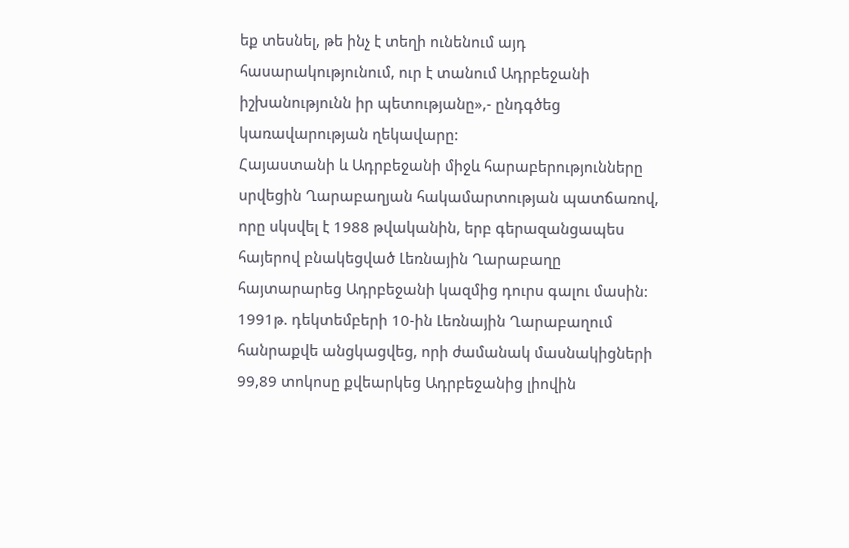եք տեսնել, թե ինչ է տեղի ունենում այդ հասարակությունում, ուր է տանում Ադրբեջանի իշխանությունն իր պետությանը»,- ընդգծեց կառավարության ղեկավարը:
Հայաստանի և Ադրբեջանի միջև հարաբերությունները սրվեցին Ղարաբաղյան հակամարտության պատճառով, որը սկսվել է 1988 թվականին, երբ գերազանցապես հայերով բնակեցված Լեռնային Ղարաբաղը հայտարարեց Ադրբեջանի կազմից դուրս գալու մասին: 1991թ. դեկտեմբերի 10-ին Լեռնային Ղարաբաղում հանրաքվե անցկացվեց, որի ժամանակ մասնակիցների 99,89 տոկոսը քվեարկեց Ադրբեջանից լիովին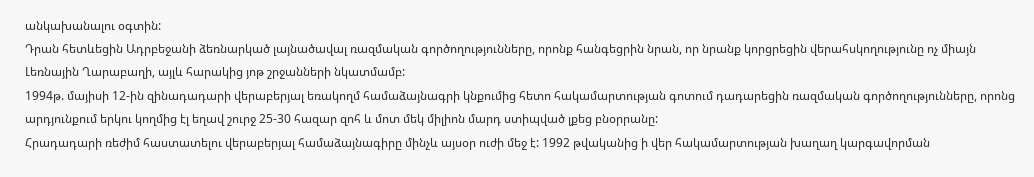անկախանալու օգտին:
Դրան հետևեցին Ադրբեջանի ձեռնարկած լայնածավալ ռազմական գործողությունները, որոնք հանգեցրին նրան, որ նրանք կորցրեցին վերահսկողությունը ոչ միայն Լեռնային Ղարաբաղի, այլև հարակից յոթ շրջանների նկատմամբ:
1994թ. մայիսի 12-ին զինադադարի վերաբերյալ եռակողմ համաձայնագրի կնքումից հետո հակամարտության գոտում դադարեցին ռազմական գործողությունները, որոնց արդյունքում երկու կողմից էլ եղավ շուրջ 25-30 հազար զոհ և մոտ մեկ միլիոն մարդ ստիպված լքեց բնօրրանը:
Հրադադարի ռեժիմ հաստատելու վերաբերյալ համաձայնագիրը մինչև այսօր ուժի մեջ է: 1992 թվականից ի վեր հակամարտության խաղաղ կարգավորման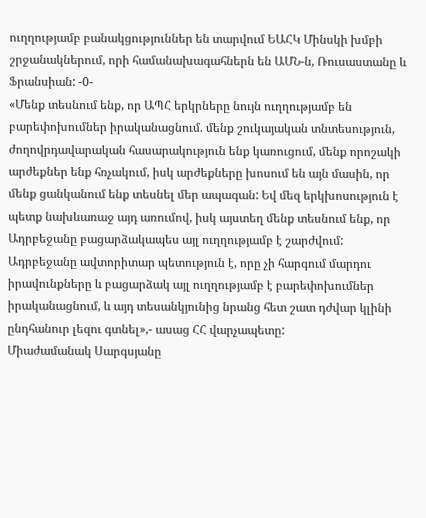ուղղությամբ բանակցություններ են տարվում ԵԱՀԿ Մինսկի խմբի շրջանակներում, որի համանախագահներն են ԱՄՆ-ն, Ռուսաստանը և Ֆրանսիան: -0-
«Մենք տեսնում ենք, որ ԱՊՀ երկրները նույն ուղղությամբ են բարեփոխումներ իրականացնում. մենք շուկայական տնտեսություն, ժողովրդավարական հասարակություն ենք կառուցում, մենք որոշակի արժեքներ ենք հռչակում, իսկ արժեքները խոսում են այն մասին, որ մենք ցանկանում ենք տեսնել մեր ապագան: Եվ մեզ երկխոսություն է պետք նախևառաջ այդ առումով, իսկ այստեղ մենք տեսնում ենք, որ Ադրբեջանը բացարձակապես այլ ուղղությամբ է շարժվում: Ադրբեջանը ավտորիտար պետություն է, որը չի հարգում մարդու իրավունքները և բացարձակ այլ ուղղությամբ է բարեփոխումներ իրականացնում, և այդ տեսանկյունից նրանց հետ շատ դժվար կլինի ընդհանուր լեզու գտնել»,- ասաց ՀՀ վարչապետը:
Միաժամանակ Սարգսյանը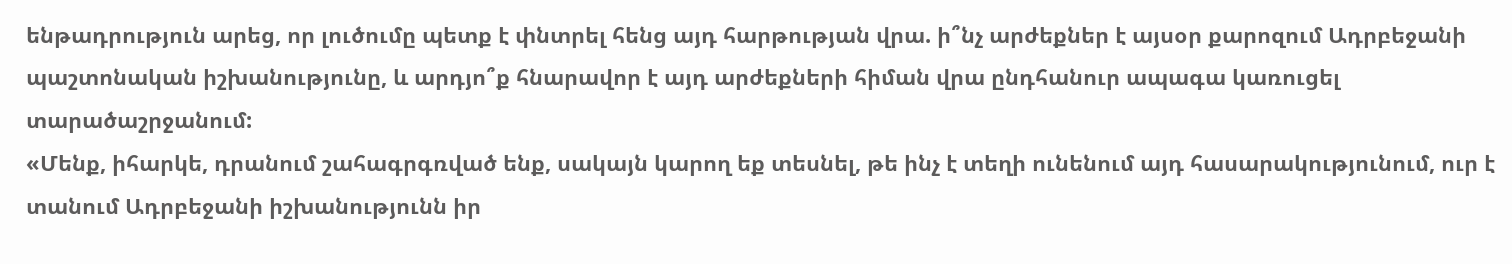ենթադրություն արեց, որ լուծումը պետք է փնտրել հենց այդ հարթության վրա. ի՞նչ արժեքներ է այսօր քարոզում Ադրբեջանի պաշտոնական իշխանությունը, և արդյո՞ք հնարավոր է այդ արժեքների հիման վրա ընդհանուր ապագա կառուցել տարածաշրջանում:
«Մենք, իհարկե, դրանում շահագրգռված ենք, սակայն կարող եք տեսնել, թե ինչ է տեղի ունենում այդ հասարակությունում, ուր է տանում Ադրբեջանի իշխանությունն իր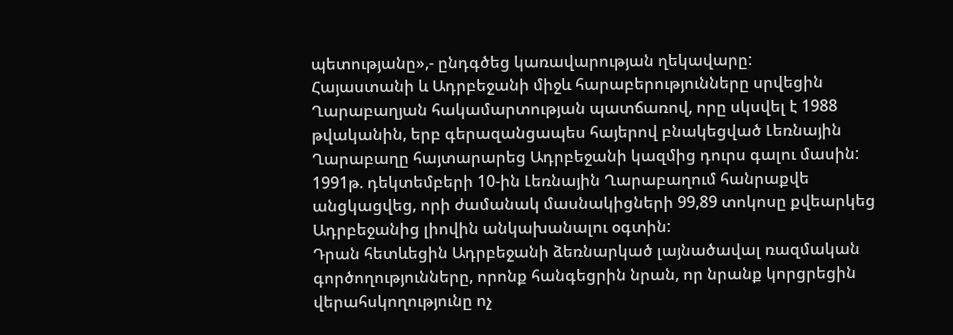պետությանը»,- ընդգծեց կառավարության ղեկավարը:
Հայաստանի և Ադրբեջանի միջև հարաբերությունները սրվեցին Ղարաբաղյան հակամարտության պատճառով, որը սկսվել է 1988 թվականին, երբ գերազանցապես հայերով բնակեցված Լեռնային Ղարաբաղը հայտարարեց Ադրբեջանի կազմից դուրս գալու մասին: 1991թ. դեկտեմբերի 10-ին Լեռնային Ղարաբաղում հանրաքվե անցկացվեց, որի ժամանակ մասնակիցների 99,89 տոկոսը քվեարկեց Ադրբեջանից լիովին անկախանալու օգտին:
Դրան հետևեցին Ադրբեջանի ձեռնարկած լայնածավալ ռազմական գործողությունները, որոնք հանգեցրին նրան, որ նրանք կորցրեցին վերահսկողությունը ոչ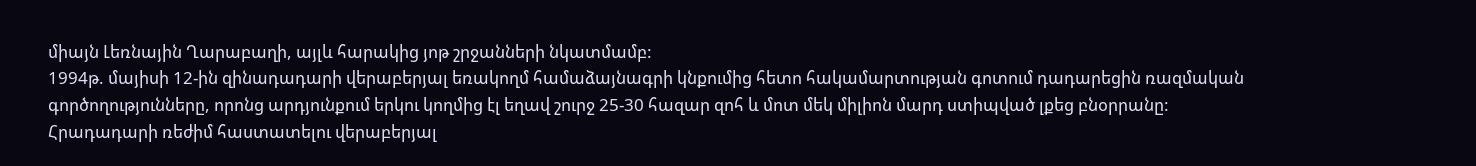միայն Լեռնային Ղարաբաղի, այլև հարակից յոթ շրջանների նկատմամբ:
1994թ. մայիսի 12-ին զինադադարի վերաբերյալ եռակողմ համաձայնագրի կնքումից հետո հակամարտության գոտում դադարեցին ռազմական գործողությունները, որոնց արդյունքում երկու կողմից էլ եղավ շուրջ 25-30 հազար զոհ և մոտ մեկ միլիոն մարդ ստիպված լքեց բնօրրանը:
Հրադադարի ռեժիմ հաստատելու վերաբերյալ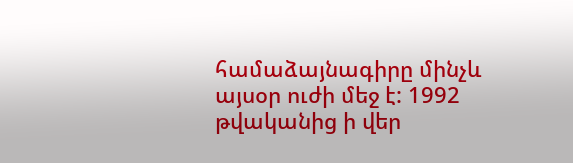համաձայնագիրը մինչև այսօր ուժի մեջ է: 1992 թվականից ի վեր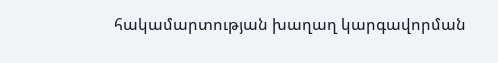հակամարտության խաղաղ կարգավորման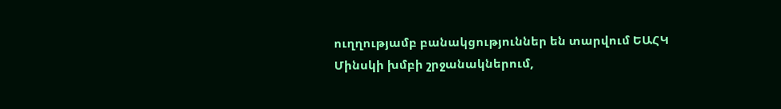ուղղությամբ բանակցություններ են տարվում ԵԱՀԿ Մինսկի խմբի շրջանակներում,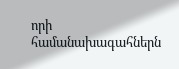որի համանախագահներն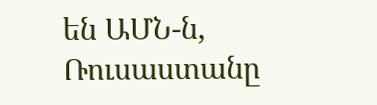են ԱՄՆ-ն, Ռուսաստանը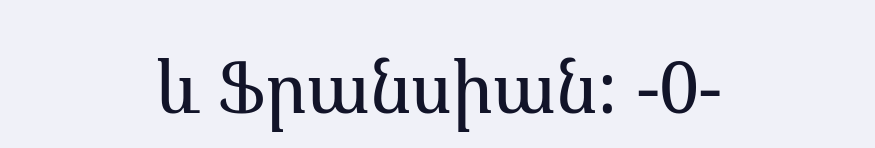և Ֆրանսիան: -0-